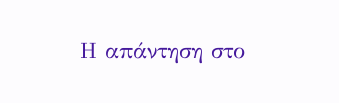Η απάντηση στο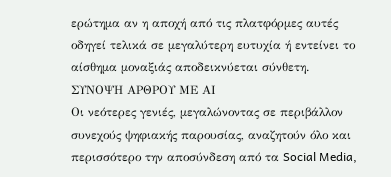ερώτημα αν η αποχή από τις πλατφόρμες αυτές οδηγεί τελικά σε μεγαλύτερη ευτυχία ή εντείνει το αίσθημα μοναξιάς αποδεικνύεται σύνθετη.
ΣΥΝΟΨΗ ΑΡΘΡΟΥ ΜΕ ΑΙ
Οι νεότερες γενιές, μεγαλώνοντας σε περιβάλλον συνεχούς ψηφιακής παρουσίας, αναζητούν όλο και περισσότερο την αποσύνδεση από τα Social Media,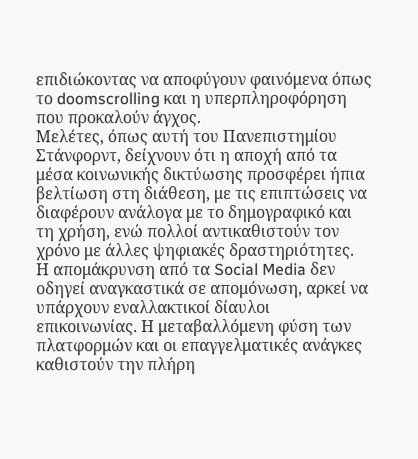επιδιώκοντας να αποφύγουν φαινόμενα όπως το doomscrolling και η υπερπληροφόρηση που προκαλούν άγχος.
Μελέτες, όπως αυτή του Πανεπιστημίου Στάνφορντ, δείχνουν ότι η αποχή από τα μέσα κοινωνικής δικτύωσης προσφέρει ήπια βελτίωση στη διάθεση, με τις επιπτώσεις να διαφέρουν ανάλογα με το δημογραφικό και τη χρήση, ενώ πολλοί αντικαθιστούν τον χρόνο με άλλες ψηφιακές δραστηριότητες.
Η απομάκρυνση από τα Social Media δεν οδηγεί αναγκαστικά σε απομόνωση, αρκεί να υπάρχουν εναλλακτικοί δίαυλοι επικοινωνίας. Η μεταβαλλόμενη φύση των πλατφορμών και οι επαγγελματικές ανάγκες καθιστούν την πλήρη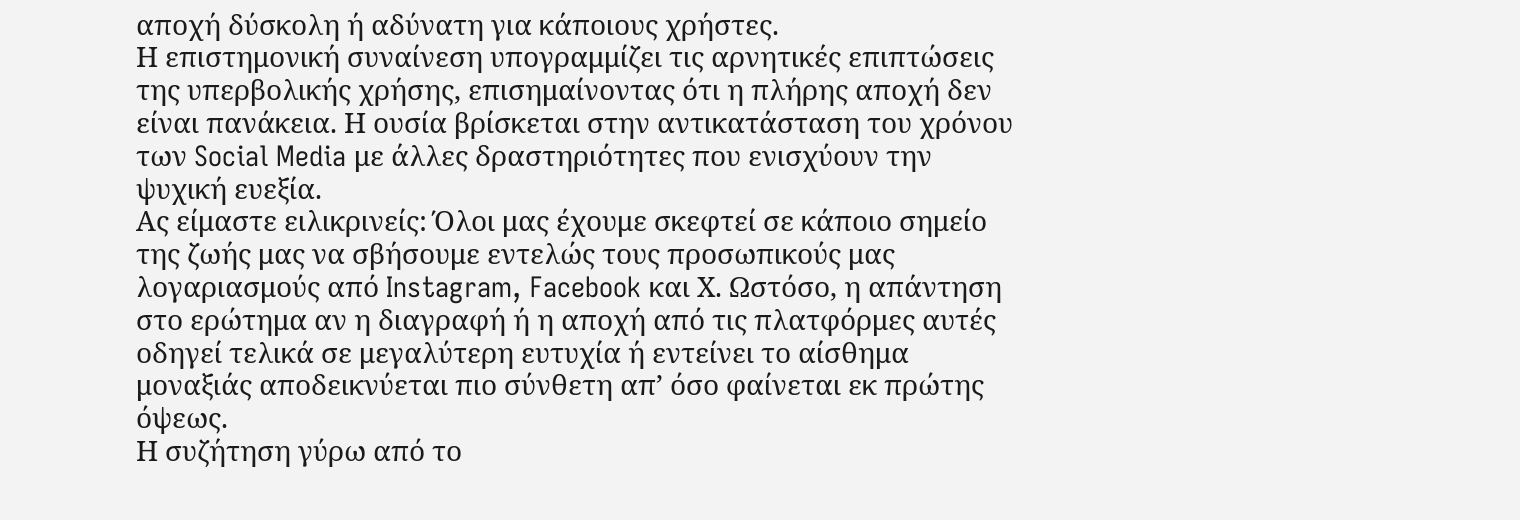αποχή δύσκολη ή αδύνατη για κάποιους χρήστες.
Η επιστημονική συναίνεση υπογραμμίζει τις αρνητικές επιπτώσεις της υπερβολικής χρήσης, επισημαίνοντας ότι η πλήρης αποχή δεν είναι πανάκεια. Η ουσία βρίσκεται στην αντικατάσταση του χρόνου των Social Media με άλλες δραστηριότητες που ενισχύουν την ψυχική ευεξία.
Ας είμαστε ειλικρινείς: Όλοι μας έχουμε σκεφτεί σε κάποιο σημείο της ζωής μας να σβήσουμε εντελώς τους προσωπικούς μας λογαριασμούς από Instagram, Facebook και Χ. Ωστόσο, η απάντηση στο ερώτημα αν η διαγραφή ή η αποχή από τις πλατφόρμες αυτές οδηγεί τελικά σε μεγαλύτερη ευτυχία ή εντείνει το αίσθημα μοναξιάς αποδεικνύεται πιο σύνθετη απ’ όσο φαίνεται εκ πρώτης όψεως.
Η συζήτηση γύρω από το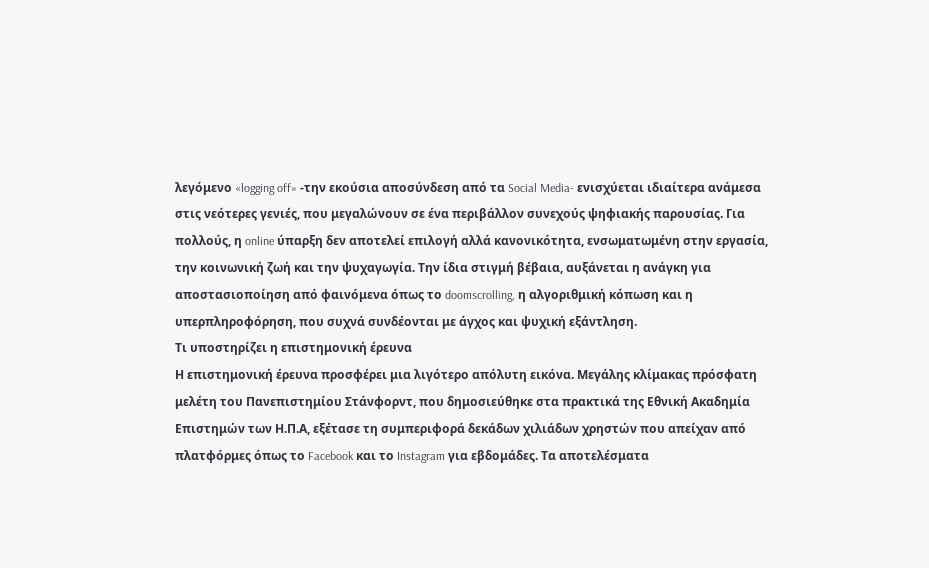λεγόμενο «logging off» -την εκούσια αποσύνδεση από τα Social Media- ενισχύεται ιδιαίτερα ανάμεσα στις νεότερες γενιές, που μεγαλώνουν σε ένα περιβάλλον συνεχούς ψηφιακής παρουσίας. Για πολλούς, η online ύπαρξη δεν αποτελεί επιλογή αλλά κανονικότητα, ενσωματωμένη στην εργασία, την κοινωνική ζωή και την ψυχαγωγία. Την ίδια στιγμή βέβαια, αυξάνεται η ανάγκη για αποστασιοποίηση από φαινόμενα όπως το doomscrolling, η αλγοριθμική κόπωση και η υπερπληροφόρηση, που συχνά συνδέονται με άγχος και ψυχική εξάντληση.
Τι υποστηρίζει η επιστημονική έρευνα
Η επιστημονική έρευνα προσφέρει μια λιγότερο απόλυτη εικόνα. Μεγάλης κλίμακας πρόσφατη μελέτη του Πανεπιστημίου Στάνφορντ, που δημοσιεύθηκε στα πρακτικά της Εθνική Ακαδημία Επιστημών των Η.Π.Α, εξέτασε τη συμπεριφορά δεκάδων χιλιάδων χρηστών που απείχαν από πλατφόρμες όπως το Facebook και το Instagram για εβδομάδες. Τα αποτελέσματα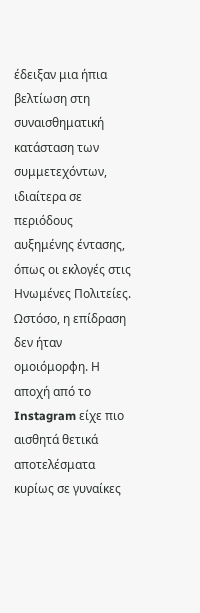έδειξαν μια ήπια βελτίωση στη συναισθηματική κατάσταση των συμμετεχόντων, ιδιαίτερα σε περιόδους αυξημένης έντασης, όπως οι εκλογές στις Ηνωμένες Πολιτείες.
Ωστόσο, η επίδραση δεν ήταν ομοιόμορφη. Η αποχή από το Instagram είχε πιο αισθητά θετικά αποτελέσματα κυρίως σε γυναίκες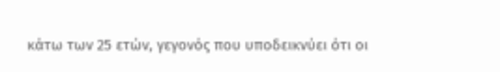κάτω των 25 ετών, γεγονός που υποδεικνύει ότι οι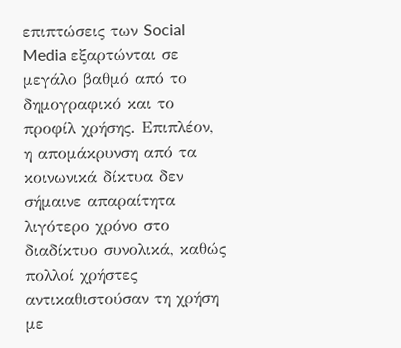επιπτώσεις των Social Media εξαρτώνται σε μεγάλο βαθμό από το δημογραφικό και το προφίλ χρήσης. Επιπλέον, η απομάκρυνση από τα κοινωνικά δίκτυα δεν σήμαινε απαραίτητα λιγότερο χρόνο στο διαδίκτυο συνολικά, καθώς πολλοί χρήστες αντικαθιστούσαν τη χρήση με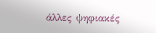άλλες ψηφιακές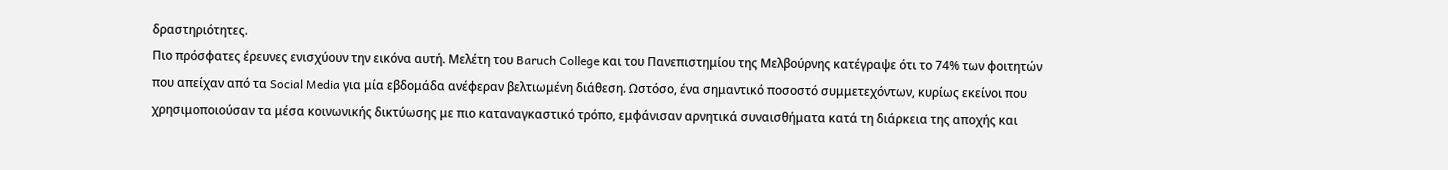δραστηριότητες.
Πιο πρόσφατες έρευνες ενισχύουν την εικόνα αυτή. Μελέτη του Baruch College και του Πανεπιστημίου της Μελβούρνης κατέγραψε ότι το 74% των φοιτητών που απείχαν από τα Social Media για μία εβδομάδα ανέφεραν βελτιωμένη διάθεση. Ωστόσο, ένα σημαντικό ποσοστό συμμετεχόντων, κυρίως εκείνοι που χρησιμοποιούσαν τα μέσα κοινωνικής δικτύωσης με πιο καταναγκαστικό τρόπο, εμφάνισαν αρνητικά συναισθήματα κατά τη διάρκεια της αποχής και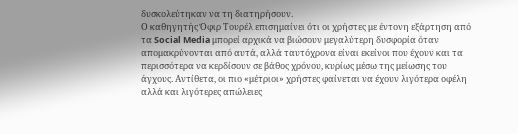δυσκολεύτηκαν να τη διατηρήσουν.
Ο καθηγητής Όφιρ Τουρέλ επισημαίνει ότι οι χρήστες με έντονη εξάρτηση από τα Social Media μπορεί αρχικά να βιώσουν μεγαλύτερη δυσφορία όταν απομακρύνονται από αυτά, αλλά ταυτόχρονα είναι εκείνοι που έχουν και τα περισσότερα να κερδίσουν σε βάθος χρόνου, κυρίως μέσω της μείωσης του άγχους. Αντίθετα, οι πιο «μέτριοι» χρήστες φαίνεται να έχουν λιγότερα οφέλη αλλά και λιγότερες απώλειες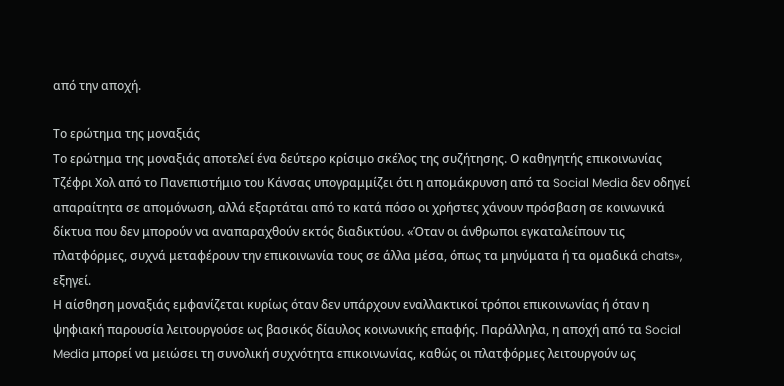από την αποχή.

Το ερώτημα της μοναξιάς
Το ερώτημα της μοναξιάς αποτελεί ένα δεύτερο κρίσιμο σκέλος της συζήτησης. Ο καθηγητής επικοινωνίας Τζέφρι Χολ από το Πανεπιστήμιο του Κάνσας υπογραμμίζει ότι η απομάκρυνση από τα Social Media δεν οδηγεί απαραίτητα σε απομόνωση, αλλά εξαρτάται από το κατά πόσο οι χρήστες χάνουν πρόσβαση σε κοινωνικά δίκτυα που δεν μπορούν να αναπαραχθούν εκτός διαδικτύου. «Όταν οι άνθρωποι εγκαταλείπουν τις πλατφόρμες, συχνά μεταφέρουν την επικοινωνία τους σε άλλα μέσα, όπως τα μηνύματα ή τα ομαδικά chats», εξηγεί.
Η αίσθηση μοναξιάς εμφανίζεται κυρίως όταν δεν υπάρχουν εναλλακτικοί τρόποι επικοινωνίας ή όταν η ψηφιακή παρουσία λειτουργούσε ως βασικός δίαυλος κοινωνικής επαφής. Παράλληλα, η αποχή από τα Social Media μπορεί να μειώσει τη συνολική συχνότητα επικοινωνίας, καθώς οι πλατφόρμες λειτουργούν ως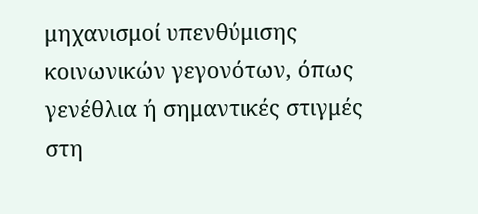μηχανισμοί υπενθύμισης κοινωνικών γεγονότων, όπως γενέθλια ή σημαντικές στιγμές στη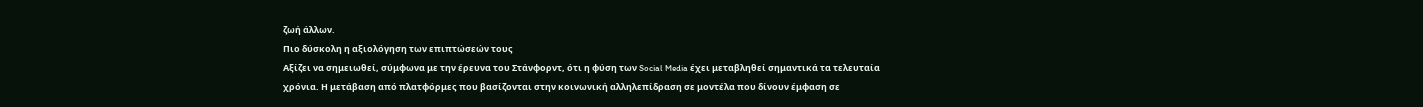ζωή άλλων.
Πιο δύσκολη η αξιολόγηση των επιπτώσεών τους
Αξίζει να σημειωθεί, σύμφωνα με την έρευνα του Στάνφορντ, ότι η φύση των Social Media έχει μεταβληθεί σημαντικά τα τελευταία χρόνια. Η μετάβαση από πλατφόρμες που βασίζονται στην κοινωνική αλληλεπίδραση σε μοντέλα που δίνουν έμφαση σε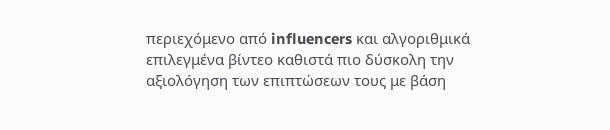περιεχόμενο από influencers και αλγοριθμικά επιλεγμένα βίντεο καθιστά πιο δύσκολη την αξιολόγηση των επιπτώσεων τους με βάση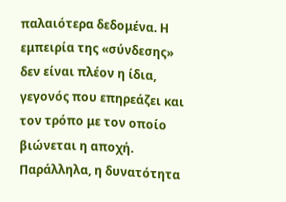παλαιότερα δεδομένα. Η εμπειρία της «σύνδεσης» δεν είναι πλέον η ίδια, γεγονός που επηρεάζει και τον τρόπο με τον οποίο βιώνεται η αποχή.
Παράλληλα, η δυνατότητα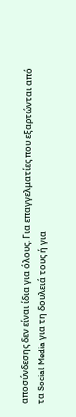αποσύνδεσης δεν είναι ίδια για όλους. Για επαγγελματίες που εξαρτώνται από τα Social Media για τη δουλειά τους ή για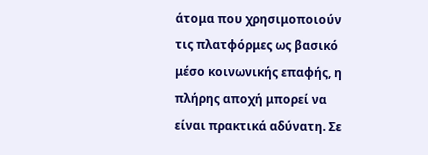άτομα που χρησιμοποιούν τις πλατφόρμες ως βασικό μέσο κοινωνικής επαφής, η πλήρης αποχή μπορεί να είναι πρακτικά αδύνατη. Σε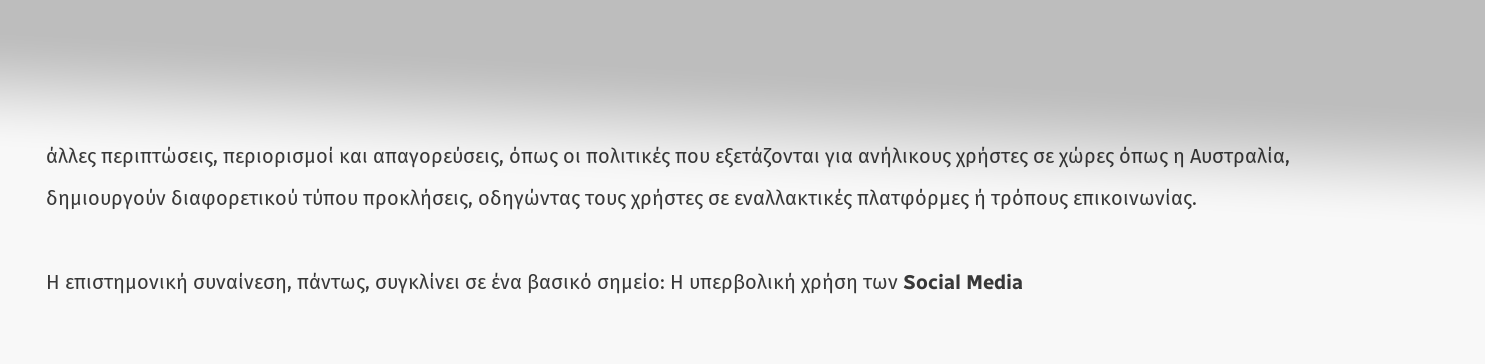άλλες περιπτώσεις, περιορισμοί και απαγορεύσεις, όπως οι πολιτικές που εξετάζονται για ανήλικους χρήστες σε χώρες όπως η Αυστραλία, δημιουργούν διαφορετικού τύπου προκλήσεις, οδηγώντας τους χρήστες σε εναλλακτικές πλατφόρμες ή τρόπους επικοινωνίας.

Η επιστημονική συναίνεση, πάντως, συγκλίνει σε ένα βασικό σημείο: Η υπερβολική χρήση των Social Media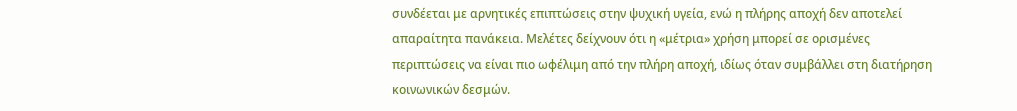συνδέεται με αρνητικές επιπτώσεις στην ψυχική υγεία, ενώ η πλήρης αποχή δεν αποτελεί απαραίτητα πανάκεια. Μελέτες δείχνουν ότι η «μέτρια» χρήση μπορεί σε ορισμένες περιπτώσεις να είναι πιο ωφέλιμη από την πλήρη αποχή, ιδίως όταν συμβάλλει στη διατήρηση κοινωνικών δεσμών.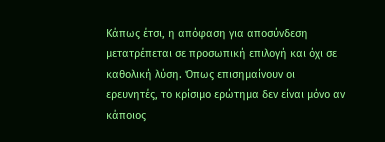Κάπως έτσι, η απόφαση για αποσύνδεση μετατρέπεται σε προσωπική επιλογή και όχι σε καθολική λύση. Όπως επισημαίνουν οι ερευνητές, το κρίσιμο ερώτημα δεν είναι μόνο αν κάποιος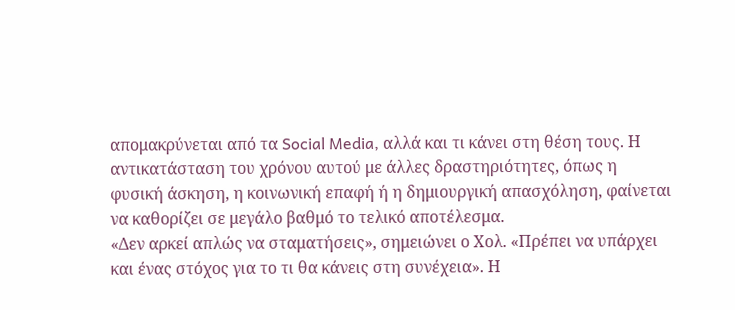απομακρύνεται από τα Social Media, αλλά και τι κάνει στη θέση τους. Η αντικατάσταση του χρόνου αυτού με άλλες δραστηριότητες, όπως η φυσική άσκηση, η κοινωνική επαφή ή η δημιουργική απασχόληση, φαίνεται να καθορίζει σε μεγάλο βαθμό το τελικό αποτέλεσμα.
«Δεν αρκεί απλώς να σταματήσεις», σημειώνει ο Χολ. «Πρέπει να υπάρχει και ένας στόχος για το τι θα κάνεις στη συνέχεια». Η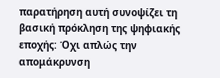παρατήρηση αυτή συνοψίζει τη βασική πρόκληση της ψηφιακής εποχής: Όχι απλώς την απομάκρυνση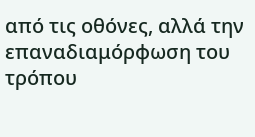από τις οθόνες, αλλά την επαναδιαμόρφωση του τρόπου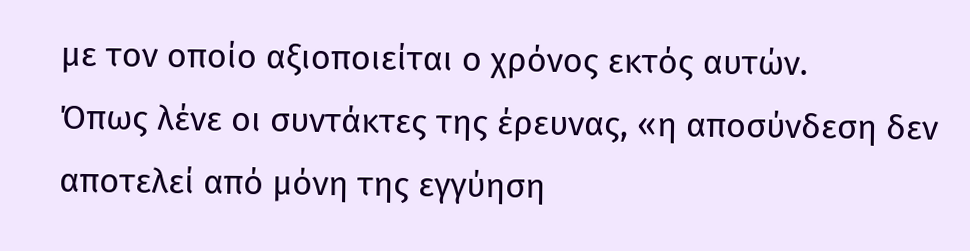με τον οποίο αξιοποιείται ο χρόνος εκτός αυτών.
Όπως λένε οι συντάκτες της έρευνας, «η αποσύνδεση δεν αποτελεί από μόνη της εγγύηση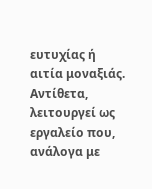ευτυχίας ή αιτία μοναξιάς. Αντίθετα, λειτουργεί ως εργαλείο που, ανάλογα με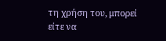τη χρήση του, μπορεί είτε να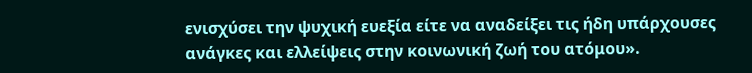ενισχύσει την ψυχική ευεξία είτε να αναδείξει τις ήδη υπάρχουσες ανάγκες και ελλείψεις στην κοινωνική ζωή του ατόμου».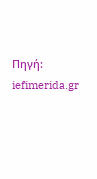Πηγή: iefimerida.gr